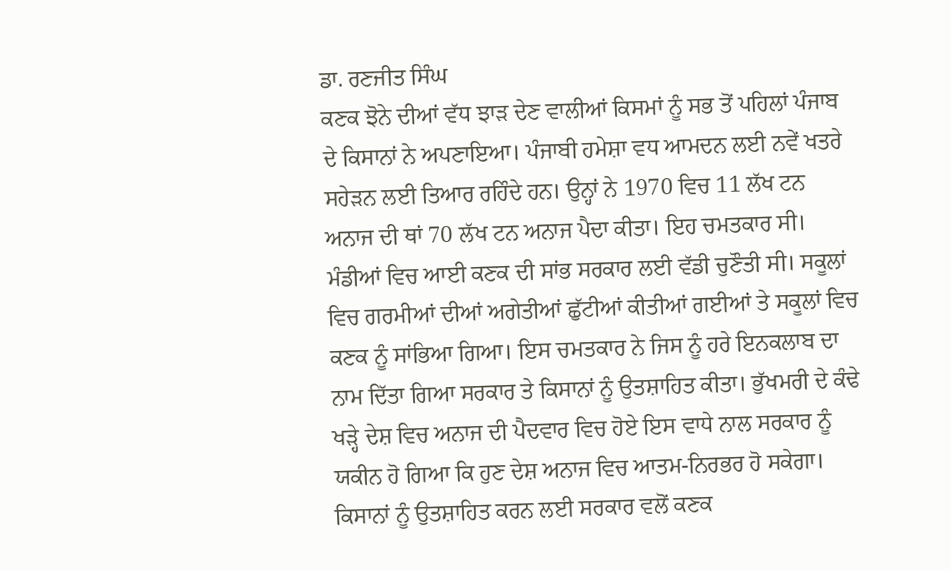ਡਾ. ਰਣਜੀਤ ਸਿੰਘ
ਕਣਕ ਝੋਨੇ ਦੀਆਂ ਵੱਧ ਝਾੜ ਦੇਣ ਵਾਲੀਆਂ ਕਿਸਮਾਂ ਨੂੰ ਸਭ ਤੋਂ ਪਹਿਲਾਂ ਪੰਜਾਬ ਦੇ ਕਿਸਾਨਾਂ ਨੇ ਅਪਣਾਇਆ। ਪੰਜਾਬੀ ਹਮੇਸ਼ਾ ਵਧ ਆਮਦਨ ਲਈ ਨਵੇਂ ਖਤਰੇ ਸਹੇੜਨ ਲਈ ਤਿਆਰ ਰਹਿੰਦੇ ਹਨ। ਉਨ੍ਹਾਂ ਨੇ 1970 ਵਿਚ 11 ਲੱਖ ਟਨ ਅਨਾਜ ਦੀ ਥਾਂ 70 ਲੱਖ ਟਨ ਅਨਾਜ ਪੈਦਾ ਕੀਤਾ। ਇਹ ਚਮਤਕਾਰ ਸੀ। ਮੰਡੀਆਂ ਵਿਚ ਆਈ ਕਣਕ ਦੀ ਸਾਂਭ ਸਰਕਾਰ ਲਈ ਵੱਡੀ ਚੁਣੌਤੀ ਸੀ। ਸਕੂਲਾਂ ਵਿਚ ਗਰਮੀਆਂ ਦੀਆਂ ਅਗੇਤੀਆਂ ਛੁੱਟੀਆਂ ਕੀਤੀਆਂ ਗਈਆਂ ਤੇ ਸਕੂਲਾਂ ਵਿਚ ਕਣਕ ਨੂੰ ਸਾਂਭਿਆ ਗਿਆ। ਇਸ ਚਮਤਕਾਰ ਨੇ ਜਿਸ ਨੂੰ ਹਰੇ ਇਨਕਲਾਬ ਦਾ ਨਾਮ ਦਿੱਤਾ ਗਿਆ ਸਰਕਾਰ ਤੇ ਕਿਸਾਨਾਂ ਨੂੰ ਉਤਸ਼ਾਹਿਤ ਕੀਤਾ। ਭੁੱਖਮਰੀ ਦੇ ਕੰਢੇ ਖੜ੍ਹੇ ਦੇਸ਼ ਵਿਚ ਅਨਾਜ ਦੀ ਪੈਦਵਾਰ ਵਿਚ ਹੋਏ ਇਸ ਵਾਧੇ ਨਾਲ ਸਰਕਾਰ ਨੂੰ ਯਕੀਨ ਹੋ ਗਿਆ ਕਿ ਹੁਣ ਦੇਸ਼ ਅਨਾਜ ਵਿਚ ਆਤਮ-ਨਿਰਭਰ ਹੋ ਸਕੇਗਾ। ਕਿਸਾਨਾਂ ਨੂੰ ਉਤਸ਼ਾਹਿਤ ਕਰਨ ਲਈ ਸਰਕਾਰ ਵਲੋਂ ਕਣਕ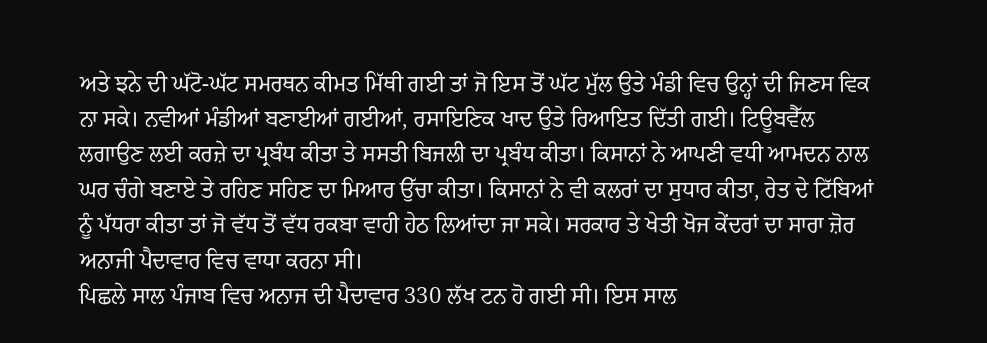ਅਤੇ ਝਨੇ ਦੀ ਘੱਟੋ-ਘੱਟ ਸਮਰਥਨ ਕੀਮਤ ਮਿੱਥੀ ਗਈ ਤਾਂ ਜੋ ਇਸ ਤੋਂ ਘੱਟ ਮੁੱਲ ਉਤੇ ਮੰਡੀ ਵਿਚ ਉਨ੍ਹਾਂ ਦੀ ਜਿਣਸ ਵਿਕ ਨਾ ਸਕੇ। ਨਵੀਆਂ ਮੰਡੀਆਂ ਬਣਾਈਆਂ ਗਈਆਂ, ਰਸਾਇਣਿਕ ਖਾਦ ਉਤੇ ਰਿਆਇਤ ਦਿੱਤੀ ਗਈ। ਟਿਊਬਵੈੱਲ ਲਗਾਉਣ ਲਈ ਕਰਜ਼ੇ ਦਾ ਪ੍ਰਬੰਧ ਕੀਤਾ ਤੇ ਸਸਤੀ ਬਿਜਲੀ ਦਾ ਪ੍ਰਬੰਧ ਕੀਤਾ। ਕਿਸਾਨਾਂ ਨੇ ਆਪਣੀ ਵਧੀ ਆਮਦਨ ਨਾਲ ਘਰ ਚੰਗੇ ਬਣਾਏ ਤੇ ਰਹਿਣ ਸਹਿਣ ਦਾ ਮਿਆਰ ਉੱਚਾ ਕੀਤਾ। ਕਿਸਾਨਾਂ ਨੇ ਵੀ ਕਲਰਾਂ ਦਾ ਸੁਧਾਰ ਕੀਤਾ, ਰੇਤ ਦੇ ਟਿੱਬਿਆਂ ਨੂੰ ਪੱਧਰਾ ਕੀਤਾ ਤਾਂ ਜੋ ਵੱਧ ਤੋਂ ਵੱਧ ਰਕਬਾ ਵਾਹੀ ਹੇਠ ਲਿਆਂਦਾ ਜਾ ਸਕੇ। ਸਰਕਾਰ ਤੇ ਖੇਤੀ ਖੋਜ ਕੇਂਦਰਾਂ ਦਾ ਸਾਰਾ ਜ਼ੋਰ ਅਨਾਜੀ ਪੈਦਾਵਾਰ ਵਿਚ ਵਾਧਾ ਕਰਨਾ ਸੀ।
ਪਿਛਲੇ ਸਾਲ ਪੰਜਾਬ ਵਿਚ ਅਨਾਜ ਦੀ ਪੈਦਾਵਾਰ 330 ਲੱਖ ਟਨ ਹੋ ਗਈ ਸੀ। ਇਸ ਸਾਲ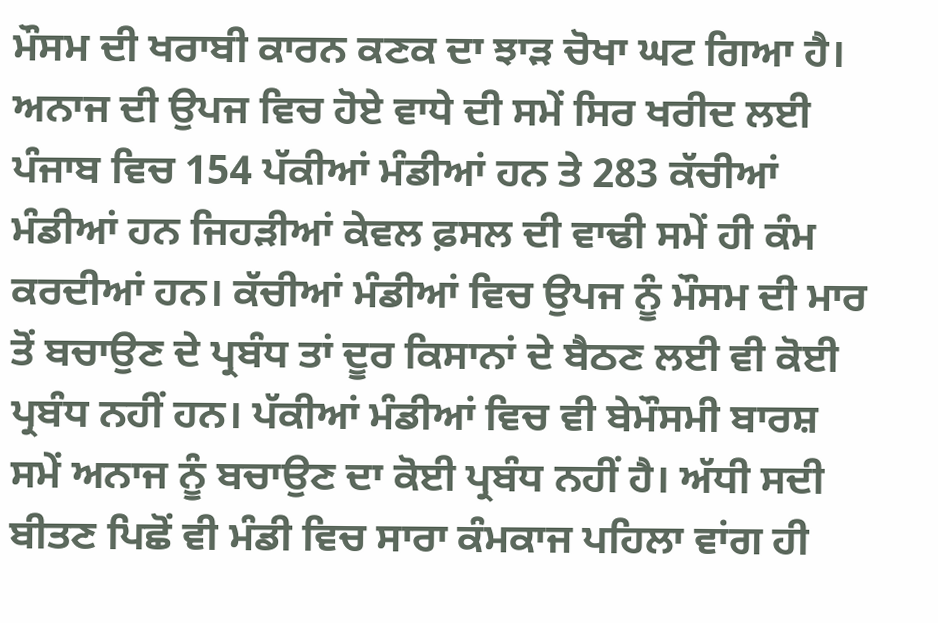ਮੌਸਮ ਦੀ ਖਰਾਬੀ ਕਾਰਨ ਕਣਕ ਦਾ ਝਾੜ ਚੋਖਾ ਘਟ ਗਿਆ ਹੈ। ਅਨਾਜ ਦੀ ਉਪਜ ਵਿਚ ਹੋਏ ਵਾਧੇ ਦੀ ਸਮੇਂ ਸਿਰ ਖਰੀਦ ਲਈ ਪੰਜਾਬ ਵਿਚ 154 ਪੱਕੀਆਂ ਮੰਡੀਆਂ ਹਨ ਤੇ 283 ਕੱਚੀਆਂ ਮੰਡੀਆਂ ਹਨ ਜਿਹੜੀਆਂ ਕੇਵਲ ਫ਼ਸਲ ਦੀ ਵਾਢੀ ਸਮੇਂ ਹੀ ਕੰਮ ਕਰਦੀਆਂ ਹਨ। ਕੱਚੀਆਂ ਮੰਡੀਆਂ ਵਿਚ ਉਪਜ ਨੂੰ ਮੌਸਮ ਦੀ ਮਾਰ ਤੋਂ ਬਚਾਉਣ ਦੇ ਪ੍ਰਬੰਧ ਤਾਂ ਦੂਰ ਕਿਸਾਨਾਂ ਦੇ ਬੈਠਣ ਲਈ ਵੀ ਕੋਈ ਪ੍ਰਬੰਧ ਨਹੀਂ ਹਨ। ਪੱਕੀਆਂ ਮੰਡੀਆਂ ਵਿਚ ਵੀ ਬੇਮੌਸਮੀ ਬਾਰਸ਼ ਸਮੇਂ ਅਨਾਜ ਨੂੰ ਬਚਾਉਣ ਦਾ ਕੋਈ ਪ੍ਰਬੰਧ ਨਹੀਂ ਹੈ। ਅੱਧੀ ਸਦੀ ਬੀਤਣ ਪਿਛੋਂ ਵੀ ਮੰਡੀ ਵਿਚ ਸਾਰਾ ਕੰਮਕਾਜ ਪਹਿਲਾ ਵਾਂਗ ਹੀ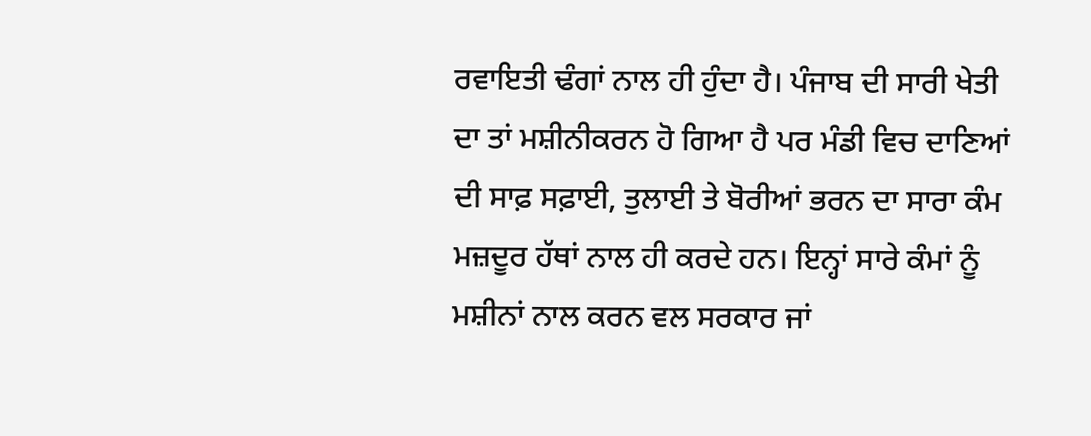ਰਵਾਇਤੀ ਢੰਗਾਂ ਨਾਲ ਹੀ ਹੁੰਦਾ ਹੈ। ਪੰਜਾਬ ਦੀ ਸਾਰੀ ਖੇਤੀ ਦਾ ਤਾਂ ਮਸ਼ੀਨੀਕਰਨ ਹੋ ਗਿਆ ਹੈ ਪਰ ਮੰਡੀ ਵਿਚ ਦਾਣਿਆਂ ਦੀ ਸਾਫ਼ ਸਫ਼ਾਈ, ਤੁਲਾਈ ਤੇ ਬੋਰੀਆਂ ਭਰਨ ਦਾ ਸਾਰਾ ਕੰਮ ਮਜ਼ਦੂਰ ਹੱਥਾਂ ਨਾਲ ਹੀ ਕਰਦੇ ਹਨ। ਇਨ੍ਹਾਂ ਸਾਰੇ ਕੰਮਾਂ ਨੂੰ ਮਸ਼ੀਨਾਂ ਨਾਲ ਕਰਨ ਵਲ ਸਰਕਾਰ ਜਾਂ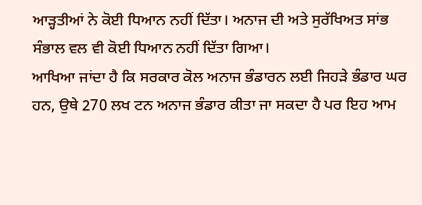ਆੜ੍ਹਤੀਆਂ ਨੇ ਕੋਈ ਧਿਆਨ ਨਹੀਂ ਦਿੱਤਾ। ਅਨਾਜ ਦੀ ਅਤੇ ਸੁਰੱਖਿਅਤ ਸਾਂਭ ਸੰਭਾਲ ਵਲ ਵੀ ਕੋਈ ਧਿਆਨ ਨਹੀਂ ਦਿੱਤਾ ਗਿਆ।
ਆਖਿਆ ਜਾਂਦਾ ਹੈ ਕਿ ਸਰਕਾਰ ਕੋਲ ਅਨਾਜ ਭੰਡਾਰਨ ਲਈ ਜਿਹੜੇ ਭੰਡਾਰ ਘਰ ਹਨ, ਉਥੇ 270 ਲਖ ਟਨ ਅਨਾਜ ਭੰਡਾਰ ਕੀਤਾ ਜਾ ਸਕਦਾ ਹੈ ਪਰ ਇਹ ਆਮ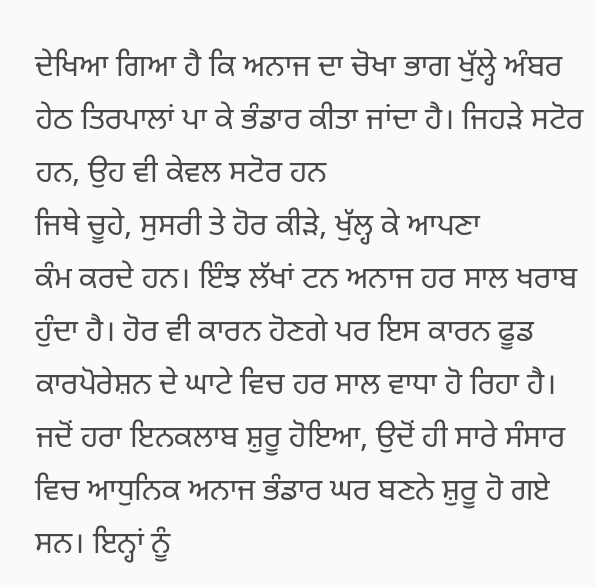ਦੇਖਿਆ ਗਿਆ ਹੈ ਕਿ ਅਨਾਜ ਦਾ ਚੋਖਾ ਭਾਗ ਖੁੱਲ੍ਹੇ ਅੰਬਰ ਹੇਠ ਤਿਰਪਾਲਾਂ ਪਾ ਕੇ ਭੰਡਾਰ ਕੀਤਾ ਜਾਂਦਾ ਹੈ। ਜਿਹੜੇ ਸਟੋਰ ਹਨ, ਉਹ ਵੀ ਕੇਵਲ ਸਟੋਰ ਹਨ
ਜਿਥੇ ਚੂਹੇ, ਸੁਸਰੀ ਤੇ ਹੋਰ ਕੀੜੇ, ਖੁੱਲ੍ਹ ਕੇ ਆਪਣਾ
ਕੰਮ ਕਰਦੇ ਹਨ। ਇੰਝ ਲੱਖਾਂ ਟਨ ਅਨਾਜ ਹਰ ਸਾਲ ਖਰਾਬ ਹੁੰਦਾ ਹੈ। ਹੋਰ ਵੀ ਕਾਰਨ ਹੋਣਗੇ ਪਰ ਇਸ ਕਾਰਨ ਫੂਡ ਕਾਰਪੋਰੇਸ਼ਨ ਦੇ ਘਾਟੇ ਵਿਚ ਹਰ ਸਾਲ ਵਾਧਾ ਹੋ ਰਿਹਾ ਹੈ।
ਜਦੋਂ ਹਰਾ ਇਨਕਲਾਬ ਸ਼ੁਰੂ ਹੋਇਆ, ਉਦੋਂ ਹੀ ਸਾਰੇ ਸੰਸਾਰ ਵਿਚ ਆਧੁਨਿਕ ਅਨਾਜ ਭੰਡਾਰ ਘਰ ਬਣਨੇ ਸ਼ੁਰੂ ਹੋ ਗਏ ਸਨ। ਇਨ੍ਹਾਂ ਨੂੰ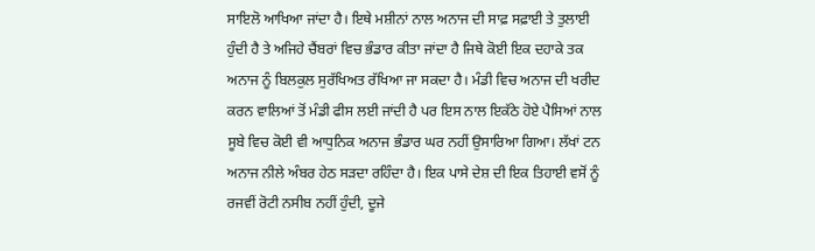ਸਾਇਲੋ ਆਖਿਆ ਜਾਂਦਾ ਹੈ। ਇਥੇ ਮਸ਼ੀਨਾਂ ਨਾਲ ਅਨਾਜ ਦੀ ਸਾਫ਼ ਸਫ਼ਾਈ ਤੇ ਤੁਲਾਈ ਹੁੰਦੀ ਹੈ ਤੇ ਅਜਿਹੇ ਚੈਂਬਰਾਂ ਵਿਚ ਭੰਡਾਰ ਕੀਤਾ ਜਾਂਦਾ ਹੈ ਜਿਥੇ ਕੋਈ ਇਕ ਦਹਾਕੇ ਤਕ ਅਨਾਜ ਨੂੰ ਬਿਲਕੁਲ ਸੁਰੱਖਿਅਤ ਰੱਖਿਆ ਜਾ ਸਕਦਾ ਹੈ। ਮੰਡੀ ਵਿਚ ਅਨਾਜ ਦੀ ਖਰੀਦ ਕਰਨ ਵਾਲਿਆਂ ਤੋਂ ਮੰਡੀ ਫੀਸ ਲਈ ਜਾਂਦੀ ਹੈ ਪਰ ਇਸ ਨਾਲ ਇਕੱਠੇ ਹੋਏ ਪੈਸਿਆਂ ਨਾਲ ਸੂਬੇ ਵਿਚ ਕੋਈ ਵੀ ਆਧੁਨਿਕ ਅਨਾਜ ਭੰਡਾਰ ਘਰ ਨਹੀਂ ਉਸਾਰਿਆ ਗਿਆ। ਲੱਖਾਂ ਟਨ ਅਨਾਜ ਨੀਲੇ ਅੰਬਰ ਹੇਠ ਸੜਦਾ ਰਹਿੰਦਾ ਹੈ। ਇਕ ਪਾਸੇ ਦੇਸ਼ ਦੀ ਇਕ ਤਿਹਾਈ ਵਸੋਂ ਨੂੰ ਰਜਵੀਂ ਰੋਟੀ ਨਸੀਬ ਨਹੀਂ ਹੁੰਦੀ, ਦੂਜੇ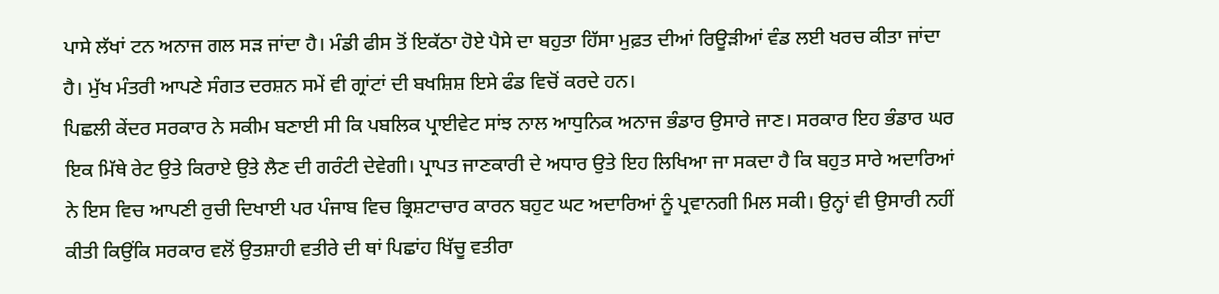ਪਾਸੇ ਲੱਖਾਂ ਟਨ ਅਨਾਜ ਗਲ ਸੜ ਜਾਂਦਾ ਹੈ। ਮੰਡੀ ਫੀਸ ਤੋਂ ਇਕੱਠਾ ਹੋਏ ਪੈਸੇ ਦਾ ਬਹੁਤਾ ਹਿੱਸਾ ਮੁਫ਼ਤ ਦੀਆਂ ਰਿਊੜੀਆਂ ਵੰਡ ਲਈ ਖਰਚ ਕੀਤਾ ਜਾਂਦਾ ਹੈ। ਮੁੱਖ ਮੰਤਰੀ ਆਪਣੇ ਸੰਗਤ ਦਰਸ਼ਨ ਸਮੇਂ ਵੀ ਗ੍ਰਾਂਟਾਂ ਦੀ ਬਖਸ਼ਿਸ਼ ਇਸੇ ਫੰਡ ਵਿਚੋਂ ਕਰਦੇ ਹਨ।
ਪਿਛਲੀ ਕੇਂਦਰ ਸਰਕਾਰ ਨੇ ਸਕੀਮ ਬਣਾਈ ਸੀ ਕਿ ਪਬਲਿਕ ਪ੍ਰਾਈਵੇਟ ਸਾਂਝ ਨਾਲ ਆਧੁਨਿਕ ਅਨਾਜ ਭੰਡਾਰ ਉਸਾਰੇ ਜਾਣ। ਸਰਕਾਰ ਇਹ ਭੰਡਾਰ ਘਰ ਇਕ ਮਿੱਥੇ ਰੇਟ ਉਤੇ ਕਿਰਾਏ ਉਤੇ ਲੈਣ ਦੀ ਗਰੰਟੀ ਦੇਵੇਗੀ। ਪ੍ਰਾਪਤ ਜਾਣਕਾਰੀ ਦੇ ਅਧਾਰ ਉਤੇ ਇਹ ਲਿਖਿਆ ਜਾ ਸਕਦਾ ਹੈ ਕਿ ਬਹੁਤ ਸਾਰੇ ਅਦਾਰਿਆਂ ਨੇ ਇਸ ਵਿਚ ਆਪਣੀ ਰੁਚੀ ਦਿਖਾਈ ਪਰ ਪੰਜਾਬ ਵਿਚ ਭ੍ਰਿਸ਼ਟਾਚਾਰ ਕਾਰਨ ਬਹੁਟ ਘਟ ਅਦਾਰਿਆਂ ਨੂੰ ਪ੍ਰਵਾਨਗੀ ਮਿਲ ਸਕੀ। ਉਨ੍ਹਾਂ ਵੀ ਉਸਾਰੀ ਨਹੀਂ ਕੀਤੀ ਕਿਉਂਕਿ ਸਰਕਾਰ ਵਲੋਂ ਉਤਸ਼ਾਹੀ ਵਤੀਰੇ ਦੀ ਥਾਂ ਪਿਛਾਂਹ ਖਿੱਚੂ ਵਤੀਰਾ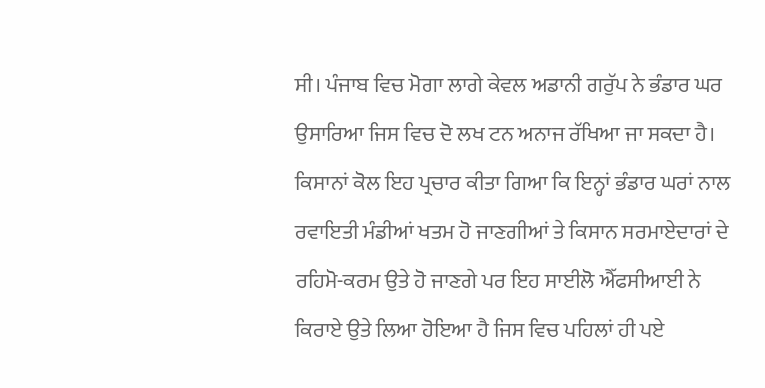ਸੀ। ਪੰਜਾਬ ਵਿਚ ਮੋਗਾ ਲਾਗੇ ਕੇਵਲ ਅਡਾਨੀ ਗਰੁੱਪ ਨੇ ਭੰਡਾਰ ਘਰ ਉਸਾਰਿਆ ਜਿਸ ਵਿਚ ਦੋ ਲਖ ਟਨ ਅਨਾਜ ਰੱਖਿਆ ਜਾ ਸਕਦਾ ਹੈ। ਕਿਸਾਨਾਂ ਕੋਲ ਇਹ ਪ੍ਰਚਾਰ ਕੀਤਾ ਗਿਆ ਕਿ ਇਨ੍ਹਾਂ ਭੰਡਾਰ ਘਰਾਂ ਨਾਲ ਰਵਾਇਤੀ ਮੰਡੀਆਂ ਖਤਮ ਹੋ ਜਾਣਗੀਆਂ ਤੇ ਕਿਸਾਨ ਸਰਮਾਏਦਾਰਾਂ ਦੇ ਰਹਿਮੋ-ਕਰਮ ਉਤੇ ਹੋ ਜਾਣਗੇ ਪਰ ਇਹ ਸਾਈਲੋ ਐੱਫਸੀਆਈ ਨੇ ਕਿਰਾਏ ਉਤੇ ਲਿਆ ਹੋਇਆ ਹੈ ਜਿਸ ਵਿਚ ਪਹਿਲਾਂ ਹੀ ਪਏ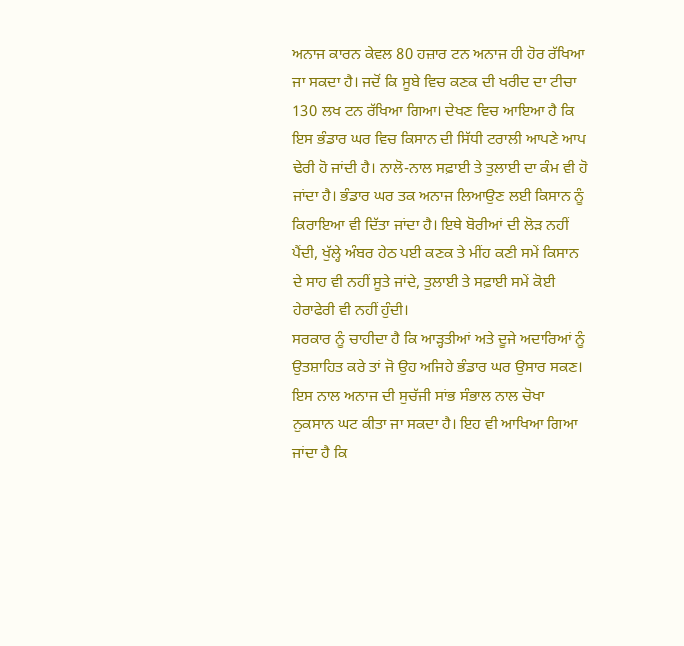ਅਨਾਜ ਕਾਰਨ ਕੇਵਲ 80 ਹਜ਼ਾਰ ਟਨ ਅਨਾਜ ਹੀ ਹੋਰ ਰੱਖਿਆ ਜਾ ਸਕਦਾ ਹੈ। ਜਦੋਂ ਕਿ ਸੂਬੇ ਵਿਚ ਕਣਕ ਦੀ ਖਰੀਦ ਦਾ ਟੀਚਾ 130 ਲਖ ਟਨ ਰੱਖਿਆ ਗਿਆ। ਦੇਖਣ ਵਿਚ ਆਇਆ ਹੈ ਕਿ ਇਸ ਭੰਡਾਰ ਘਰ ਵਿਚ ਕਿਸਾਨ ਦੀ ਸਿੱਧੀ ਟਰਾਲੀ ਆਪਣੇ ਆਪ ਢੇਰੀ ਹੋ ਜਾਂਦੀ ਹੈ। ਨਾਲੋ-ਨਾਲ ਸਫ਼ਾਈ ਤੇ ਤੁਲਾਈ ਦਾ ਕੰਮ ਵੀ ਹੋ ਜਾਂਦਾ ਹੈ। ਭੰਡਾਰ ਘਰ ਤਕ ਅਨਾਜ ਲਿਆਉਣ ਲਈ ਕਿਸਾਨ ਨੂੰ ਕਿਰਾਇਆ ਵੀ ਦਿੱਤਾ ਜਾਂਦਾ ਹੈ। ਇਥੇ ਬੋਰੀਆਂ ਦੀ ਲੋੜ ਨਹੀਂ ਪੈਂਦੀ, ਖੁੱਲ੍ਹੇ ਅੰਬਰ ਹੇਠ ਪਈ ਕਣਕ ਤੇ ਮੀਂਹ ਕਣੀ ਸਮੇਂ ਕਿਸਾਨ ਦੇ ਸਾਹ ਵੀ ਨਹੀਂ ਸੂਤੇ ਜਾਂਦੇ, ਤੁਲਾਈ ਤੇ ਸਫ਼ਾਈ ਸਮੇਂ ਕੋਈ ਹੇਰਾਫੇਰੀ ਵੀ ਨਹੀਂ ਹੁੰਦੀ।
ਸਰਕਾਰ ਨੂੰ ਚਾਹੀਦਾ ਹੈ ਕਿ ਆੜ੍ਹਤੀਆਂ ਅਤੇ ਦੂਜੇ ਅਦਾਰਿਆਂ ਨੂੰ ਉਤਸ਼ਾਹਿਤ ਕਰੇ ਤਾਂ ਜੋ ਉਹ ਅਜਿਹੇ ਭੰਡਾਰ ਘਰ ਉਸਾਰ ਸਕਣ। ਇਸ ਨਾਲ ਅਨਾਜ ਦੀ ਸੁਚੱਜੀ ਸਾਂਭ ਸੰਭਾਲ ਨਾਲ ਚੋਖਾ ਨੁਕਸਾਨ ਘਟ ਕੀਤਾ ਜਾ ਸਕਦਾ ਹੈ। ਇਹ ਵੀ ਆਖਿਆ ਗਿਆ ਜਾਂਦਾ ਹੈ ਕਿ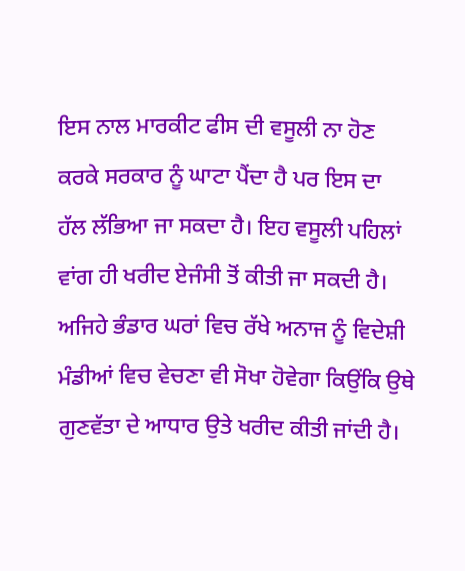ਇਸ ਨਾਲ ਮਾਰਕੀਟ ਫੀਸ ਦੀ ਵਸੂਲੀ ਨਾ ਹੋਣ ਕਰਕੇ ਸਰਕਾਰ ਨੂੰ ਘਾਟਾ ਪੈਂਦਾ ਹੈ ਪਰ ਇਸ ਦਾ ਹੱਲ ਲੱਭਿਆ ਜਾ ਸਕਦਾ ਹੈ। ਇਹ ਵਸੂਲੀ ਪਹਿਲਾਂ ਵਾਂਗ ਹੀ ਖਰੀਦ ਏਜੰਸੀ ਤੋਂ ਕੀਤੀ ਜਾ ਸਕਦੀ ਹੈ। ਅਜਿਹੇ ਭੰਡਾਰ ਘਰਾਂ ਵਿਚ ਰੱਖੇ ਅਨਾਜ ਨੂੰ ਵਿਦੇਸ਼ੀ ਮੰਡੀਆਂ ਵਿਚ ਵੇਚਣਾ ਵੀ ਸੋਖਾ ਹੋਵੇਗਾ ਕਿਉਂਕਿ ਉਥੇ ਗੁਣਵੱਤਾ ਦੇ ਆਧਾਰ ਉਤੇ ਖਰੀਦ ਕੀਤੀ ਜਾਂਦੀ ਹੈ।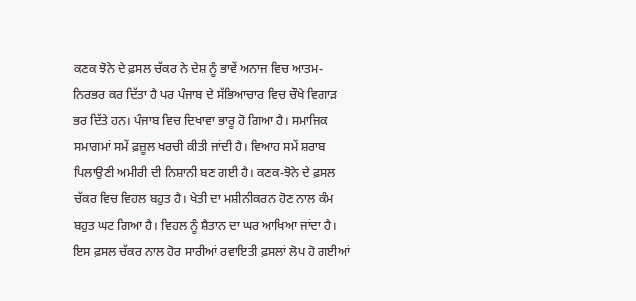ਕਣਕ ਝੋਨੇ ਦੇ ਫ਼ਸਲ ਚੱਕਰ ਨੇ ਦੇਸ਼ ਨੂੰ ਭਾਵੇਂ ਅਨਾਜ ਵਿਚ ਆਤਮ-ਨਿਰਭਰ ਕਰ ਦਿੱਤਾ ਹੈ ਪਰ ਪੰਜਾਬ ਦੇ ਸੱਭਿਆਚਾਰ ਵਿਚ ਚੌਖੇ ਵਿਗਾੜ ਭਰ ਦਿੱਤੇ ਹਨ। ਪੰਜਾਬ ਵਿਚ ਦਿਖਾਵਾ ਭਾਰੂ ਹੋ ਗਿਆ ਹੈ। ਸਮਾਜਿਕ ਸਮਾਗਮਾਂ ਸਮੇਂ ਫ਼ਜ਼ੂਲ ਖਰਚੀ ਕੀਤੀ ਜਾਂਦੀ ਹੈ। ਵਿਆਹ ਸਮੇਂ ਸ਼ਰਾਬ ਪਿਲਾਉਣੀ ਅਮੀਰੀ ਦੀ ਨਿਸ਼ਾਨੀ ਬਣ ਗਈ ਹੈ। ਕਣਕ-ਝੋਨੇ ਦੇ ਫ਼ਸਲ ਚੱਕਰ ਵਿਚ ਵਿਹਲ ਬਹੁਤ ਹੈ। ਖੇਤੀ ਦਾ ਮਸ਼ੀਨੀਕਰਨ ਹੋਣ ਨਾਲ ਕੰਮ ਬਹੁਤ ਘਟ ਗਿਆ ਹੈ। ਵਿਹਲ ਨੂੰ ਸ਼ੈਤਾਨ ਦਾ ਘਰ ਆਖਿਆ ਜਾਂਦਾ ਹੈ। ਇਸ ਫ਼ਸਲ ਚੱਕਰ ਨਾਲ ਹੋਰ ਸਾਰੀਆਂ ਰਵਾਇਤੀ ਫ਼ਸਲਾਂ ਲੋਪ ਹੋ ਗਈਆਂ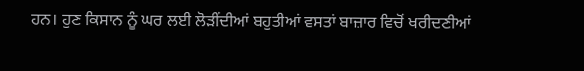ਹਨ। ਹੁਣ ਕਿਸਾਨ ਨੂੰ ਘਰ ਲਈ ਲੋੜੀਂਦੀਆਂ ਬਹੁਤੀਆਂ ਵਸਤਾਂ ਬਾਜ਼ਾਰ ਵਿਚੋਂ ਖਰੀਦਣੀਆਂ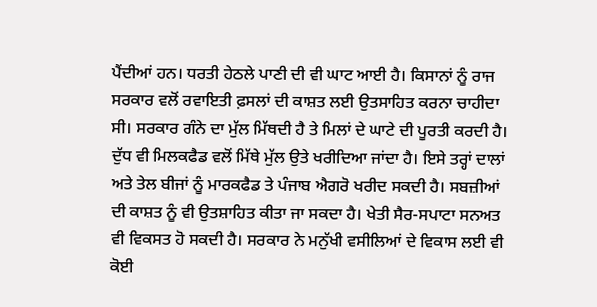ਪੈਂਦੀਆਂ ਹਨ। ਧਰਤੀ ਹੇਠਲੇ ਪਾਣੀ ਦੀ ਵੀ ਘਾਟ ਆਈ ਹੈ। ਕਿਸਾਨਾਂ ਨੂੰ ਰਾਜ ਸਰਕਾਰ ਵਲੋਂ ਰਵਾਇਤੀ ਫ਼ਸਲਾਂ ਦੀ ਕਾਸ਼ਤ ਲਈ ਉਤਸਾਹਿਤ ਕਰਨਾ ਚਾਹੀਦਾ ਸੀ। ਸਰਕਾਰ ਗੰਨੇ ਦਾ ਮੁੱਲ ਮਿੱਥਦੀ ਹੈ ਤੇ ਮਿਲਾਂ ਦੇ ਘਾਟੇ ਦੀ ਪੂਰਤੀ ਕਰਦੀ ਹੈ। ਦੁੱਧ ਵੀ ਮਿਲਕਫੈਡ ਵਲੋਂ ਮਿੱਥੇ ਮੁੱਲ ਉਤੇ ਖਰੀਦਿਆ ਜਾਂਦਾ ਹੈ। ਇਸੇ ਤਰ੍ਹਾਂ ਦਾਲਾਂ ਅਤੇ ਤੇਲ ਬੀਜਾਂ ਨੂੰ ਮਾਰਕਫੈਡ ਤੇ ਪੰਜਾਬ ਐਗਰੋ ਖਰੀਦ ਸਕਦੀ ਹੈ। ਸਬਜ਼ੀਆਂ ਦੀ ਕਾਸ਼ਤ ਨੂੰ ਵੀ ਉਤਸ਼ਾਹਿਤ ਕੀਤਾ ਜਾ ਸਕਦਾ ਹੈ। ਖੇਤੀ ਸੈਰ-ਸਪਾਟਾ ਸਨਅਤ ਵੀ ਵਿਕਸਤ ਹੋ ਸਕਦੀ ਹੈ। ਸਰਕਾਰ ਨੇ ਮਨੁੱਖੀ ਵਸੀਲਿਆਂ ਦੇ ਵਿਕਾਸ ਲਈ ਵੀ ਕੋਈ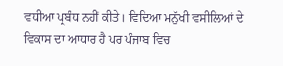ਵਧੀਆ ਪ੍ਰਬੰਧ ਨਹੀਂ ਕੀਤੇ। ਵਿਦਿਆ ਮਨੁੱਖੀ ਵਸੀਲਿਆਂ ਦੇ ਵਿਕਾਸ ਦਾ ਆਧਾਰ ਹੈ ਪਰ ਪੰਜਾਬ ਵਿਚ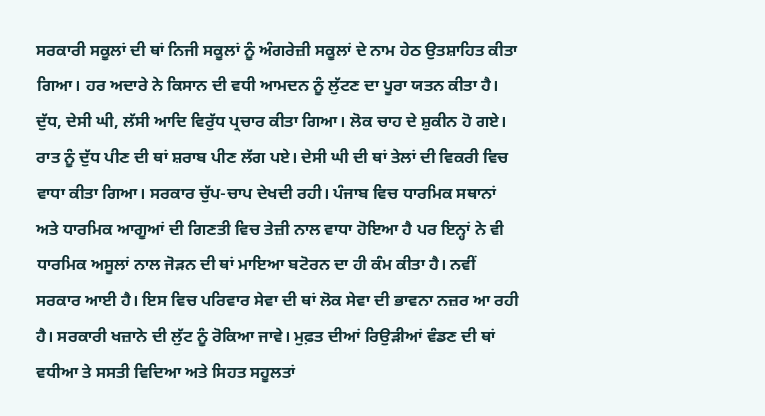ਸਰਕਾਰੀ ਸਕੂਲਾਂ ਦੀ ਥਾਂ ਨਿਜੀ ਸਕੂਲਾਂ ਨੂੰ ਅੰਗਰੇਜ਼ੀ ਸਕੂਲਾਂ ਦੇ ਨਾਮ ਹੇਠ ਉਤਸ਼ਾਹਿਤ ਕੀਤਾ ਗਿਆ। ਹਰ ਅਦਾਰੇ ਨੇ ਕਿਸਾਨ ਦੀ ਵਧੀ ਆਮਦਨ ਨੂੰ ਲੁੱਟਣ ਦਾ ਪੂਰਾ ਯਤਨ ਕੀਤਾ ਹੈ। ਦੁੱਧ, ਦੇਸੀ ਘੀ, ਲੱਸੀ ਆਦਿ ਵਿਰੁੱਧ ਪ੍ਰਚਾਰ ਕੀਤਾ ਗਿਆ। ਲੋਕ ਚਾਹ ਦੇ ਸ਼ੁਕੀਨ ਹੋ ਗਏ। ਰਾਤ ਨੂੰ ਦੁੱਧ ਪੀਣ ਦੀ ਥਾਂ ਸ਼ਰਾਬ ਪੀਣ ਲੱਗ ਪਏ। ਦੇਸੀ ਘੀ ਦੀ ਥਾਂ ਤੇਲਾਂ ਦੀ ਵਿਕਰੀ ਵਿਚ ਵਾਧਾ ਕੀਤਾ ਗਿਆ। ਸਰਕਾਰ ਚੁੱਪ-ਚਾਪ ਦੇਖਦੀ ਰਹੀ। ਪੰਜਾਬ ਵਿਚ ਧਾਰਮਿਕ ਸਥਾਨਾਂ ਅਤੇ ਧਾਰਮਿਕ ਆਗੂਆਂ ਦੀ ਗਿਣਤੀ ਵਿਚ ਤੇਜ਼ੀ ਨਾਲ ਵਾਧਾ ਹੋਇਆ ਹੈ ਪਰ ਇਨ੍ਹਾਂ ਨੇ ਵੀ ਧਾਰਮਿਕ ਅਸੂਲਾਂ ਨਾਲ ਜੋੜਨ ਦੀ ਥਾਂ ਮਾਇਆ ਬਟੋਰਨ ਦਾ ਹੀ ਕੰਮ ਕੀਤਾ ਹੈ। ਨਵੀਂ ਸਰਕਾਰ ਆਈ ਹੈ। ਇਸ ਵਿਚ ਪਰਿਵਾਰ ਸੇਵਾ ਦੀ ਥਾਂ ਲੋਕ ਸੇਵਾ ਦੀ ਭਾਵਨਾ ਨਜ਼ਰ ਆ ਰਹੀ ਹੈ। ਸਰਕਾਰੀ ਖਜ਼ਾਨੇ ਦੀ ਲੁੱਟ ਨੂੰ ਰੋਕਿਆ ਜਾਵੇ। ਮੁਫ਼ਤ ਦੀਆਂ ਰਿਉੜੀਆਂ ਵੰਡਣ ਦੀ ਥਾਂ ਵਧੀਆ ਤੇ ਸਸਤੀ ਵਿਦਿਆ ਅਤੇ ਸਿਹਤ ਸਹੂਲਤਾਂ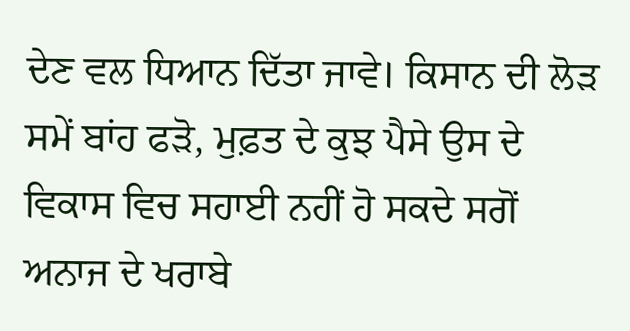ਦੇਣ ਵਲ ਧਿਆਨ ਦਿੱਤਾ ਜਾਵੇ। ਕਿਸਾਨ ਦੀ ਲੋੜ ਸਮੇਂ ਬਾਂਹ ਫੜੋ, ਮੁਫ਼ਤ ਦੇ ਕੁਝ ਪੈਸੇ ਉਸ ਦੇ ਵਿਕਾਸ ਵਿਚ ਸਹਾਈ ਨਹੀਂ ਹੋ ਸਕਦੇ ਸਗੋਂ ਅਨਾਜ ਦੇ ਖਰਾਬੇ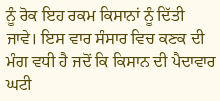ਨੂੰ ਰੋਕ ਇਹ ਰਕਮ ਕਿਸਾਨਾਂ ਨੂੰ ਦਿੱਤੀ ਜਾਵੇ। ਇਸ ਵਾਰ ਸੰਸਾਰ ਵਿਚ ਕਣਕ ਦੀ ਮੰਗ ਵਧੀ ਹੈ ਜਦੋਂ ਕਿ ਕਿਸਾਨ ਦੀ ਪੈਦਾਵਾਰ ਘਟੀ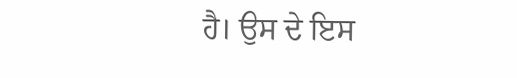ਹੈ। ਉਸ ਦੇ ਇਸ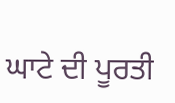ਘਾਟੇ ਦੀ ਪੂਰਤੀ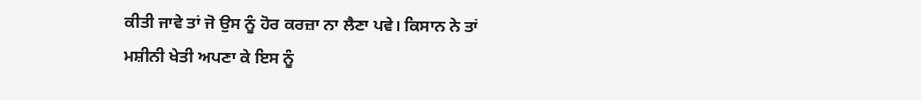ਕੀਤੀ ਜਾਵੇ ਤਾਂ ਜੋ ਉਸ ਨੂੰ ਹੋਰ ਕਰਜ਼ਾ ਨਾ ਲੈਣਾ ਪਵੇ। ਕਿਸਾਨ ਨੇ ਤਾਂ ਮਸ਼ੀਨੀ ਖੇਤੀ ਅਪਣਾ ਕੇ ਇਸ ਨੂੰ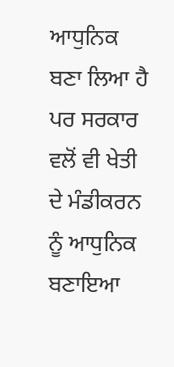ਆਧੁਨਿਕ ਬਣਾ ਲਿਆ ਹੈ ਪਰ ਸਰਕਾਰ ਵਲੋਂ ਵੀ ਖੇਤੀ ਦੇ ਮੰਡੀਕਰਨ ਨੂੰ ਆਧੁਨਿਕ ਬਣਾਇਆ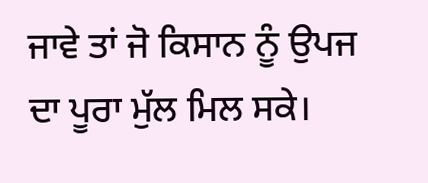ਜਾਵੇ ਤਾਂ ਜੋ ਕਿਸਾਨ ਨੂੰ ਉਪਜ ਦਾ ਪੂਰਾ ਮੁੱਲ ਮਿਲ ਸਕੇ।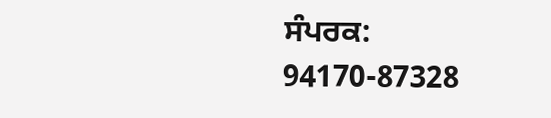ਸੰਪਰਕ: 94170-87328